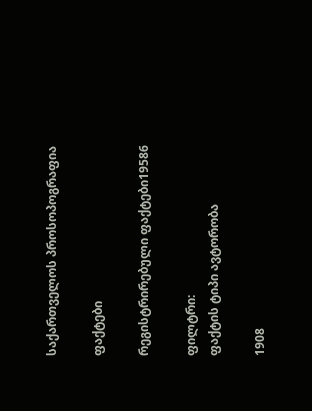საქართველოს პროსოპოგრაფია

ფაქტები

რეგისტრირებული ფაქტები19586

ფილტრი:
ფაქტის ტიპი ავტორობა

1908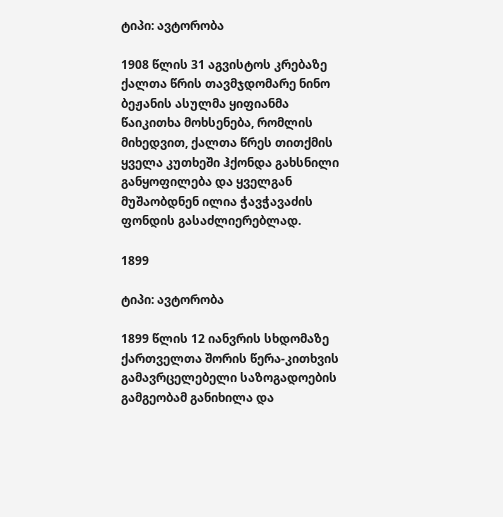ტიპი: ავტორობა

1908 წლის 31 აგვისტოს კრებაზე ქალთა წრის თავმჯდომარე ნინო ბეჟანის ასულმა ყიფიანმა წაიკითხა მოხსენება, რომლის მიხედვით, ქალთა წრეს თითქმის ყველა კუთხეში ჰქონდა გახსნილი განყოფილება და ყველგან მუშაობდნენ ილია ჭავჭავაძის ფონდის გასაძლიერებლად.

1899

ტიპი: ავტორობა

1899 წლის 12 იანვრის სხდომაზე ქართველთა შორის წერა-კითხვის გამავრცელებელი საზოგადოების გამგეობამ განიხილა და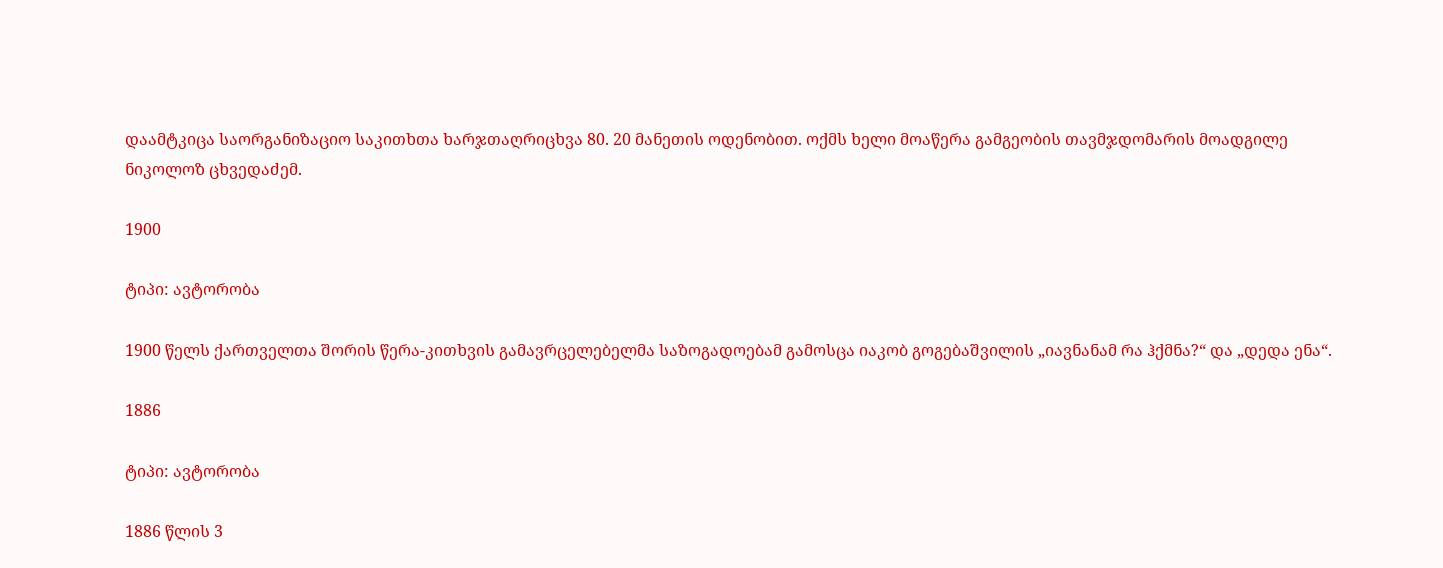დაამტკიცა საორგანიზაციო საკითხთა ხარჯთაღრიცხვა 80. 20 მანეთის ოდენობით. ოქმს ხელი მოაწერა გამგეობის თავმჯდომარის მოადგილე ნიკოლოზ ცხვედაძემ.

1900

ტიპი: ავტორობა

1900 წელს ქართველთა შორის წერა-კითხვის გამავრცელებელმა საზოგადოებამ გამოსცა იაკობ გოგებაშვილის „იავნანამ რა ჰქმნა?“ და „დედა ენა“.

1886

ტიპი: ავტორობა

1886 წლის 3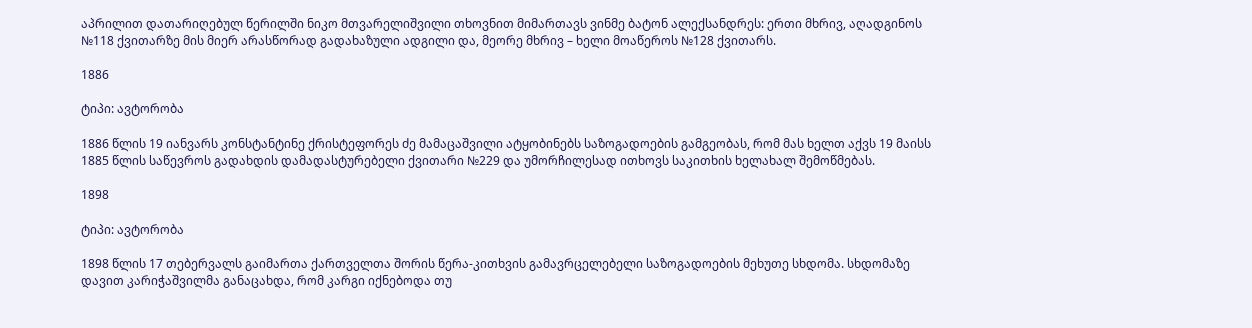აპრილით დათარიღებულ წერილში ნიკო მთვარელიშვილი თხოვნით მიმართავს ვინმე ბატონ ალექსანდრეს: ერთი მხრივ, აღადგინოს №118 ქვითარზე მის მიერ არასწორად გადახაზული ადგილი და, მეორე მხრივ – ხელი მოაწეროს №128 ქვითარს.

1886

ტიპი: ავტორობა

1886 წლის 19 იანვარს კონსტანტინე ქრისტეფორეს ძე მამაცაშვილი ატყობინებს საზოგადოების გამგეობას, რომ მას ხელთ აქვს 19 მაისს 1885 წლის საწევროს გადახდის დამადასტურებელი ქვითარი №229 და უმორჩილესად ითხოვს საკითხის ხელახალ შემოწმებას.

1898

ტიპი: ავტორობა

1898 წლის 17 თებერვალს გაიმართა ქართველთა შორის წერა-კითხვის გამავრცელებელი საზოგადოების მეხუთე სხდომა. სხდომაზე დავით კარიჭაშვილმა განაცახდა, რომ კარგი იქნებოდა თუ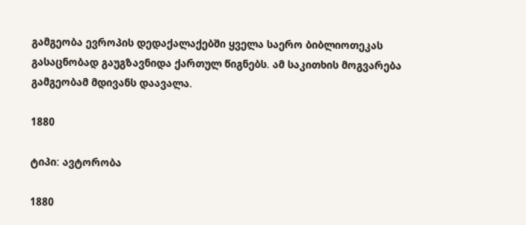გამგეობა ევროპის დედაქალაქებში ყველა საერო ბიბლიოთეკას გასაცნობად გაუგზავნიდა ქართულ წიგნებს. ამ საკითხის მოგვარება გამგეობამ მდივანს დაავალა.

1880

ტიპი: ავტორობა

1880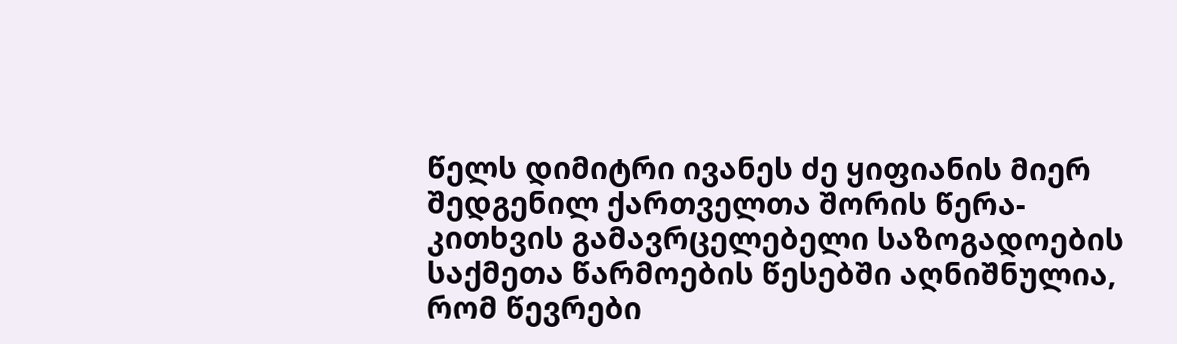წელს დიმიტრი ივანეს ძე ყიფიანის მიერ შედგენილ ქართველთა შორის წერა-კითხვის გამავრცელებელი საზოგადოების საქმეთა წარმოების წესებში აღნიშნულია, რომ წევრები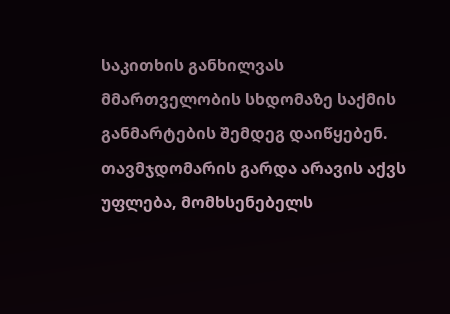საკითხის განხილვას მმართველობის სხდომაზე საქმის განმარტების შემდეგ დაიწყებენ. თავმჯდომარის გარდა არავის აქვს უფლება, მომხსენებელს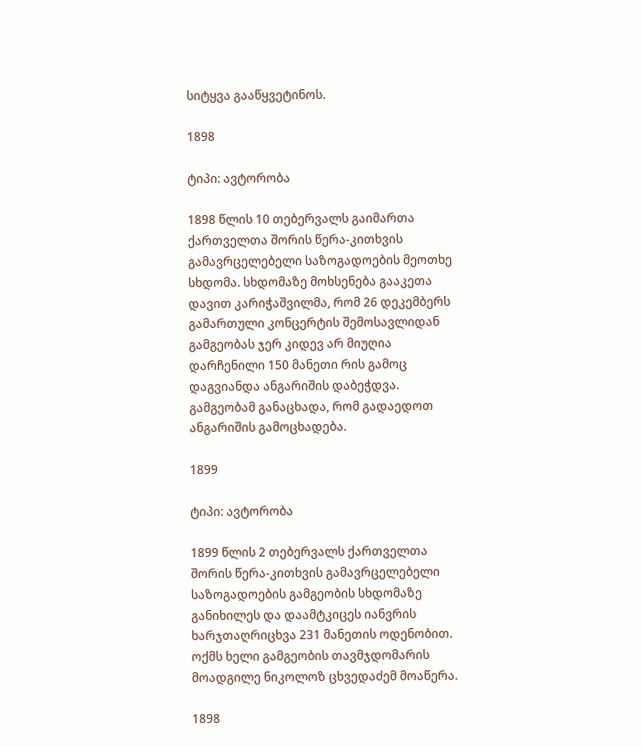სიტყვა გააწყვეტინოს.

1898

ტიპი: ავტორობა

1898 წლის 10 თებერვალს გაიმართა ქართველთა შორის წერა-კითხვის გამავრცელებელი საზოგადოების მეოთხე სხდომა. სხდომაზე მოხსენება გააკეთა დავით კარიჭაშვილმა, რომ 26 დეკემბერს გამართული კონცერტის შემოსავლიდან გამგეობას ჯერ კიდევ არ მიუღია დარჩენილი 150 მანეთი რის გამოც დაგვიანდა ანგარიშის დაბეჭდვა. გამგეობამ განაცხადა, რომ გადაედოთ ანგარიშის გამოცხადება.

1899

ტიპი: ავტორობა

1899 წლის 2 თებერვალს ქართველთა შორის წერა-კითხვის გამავრცელებელი საზოგადოების გამგეობის სხდომაზე განიხილეს და დაამტკიცეს იანვრის ხარჯთაღრიცხვა 231 მანეთის ოდენობით. ოქმს ხელი გამგეობის თავმჯდომარის მოადგილე ნიკოლოზ ცხვედაძემ მოაწერა.

1898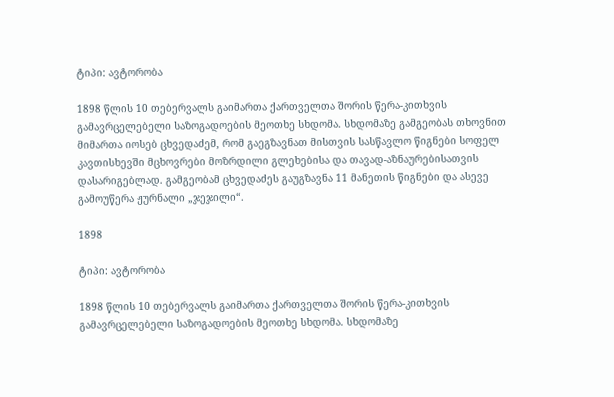ტიპი: ავტორობა

1898 წლის 10 თებერვალს გაიმართა ქართველთა შორის წერა-კითხვის გამავრცელებელი საზოგადოების მეოთხე სხდომა. სხდომაზე გამგეობას თხოვნით მიმართა იოსებ ცხვედაძემ, რომ გაეგზავნათ მისთვის სასწავლო წიგნები სოფელ კავთისხევში მცხოვრები მოზრდილი გლეხებისა და თავად-აზნაურებისათვის დასარიგებლად. გამგეობამ ცხვედაძეს გაუგზავნა 11 მანეთის წიგნები და ასევე გამოუწერა ჟურნალი „ჯეჯილი“.

1898

ტიპი: ავტორობა

1898 წლის 10 თებერვალს გაიმართა ქართველთა შორის წერა-კითხვის გამავრცელებელი საზოგადოების მეოთხე სხდომა. სხდომაზე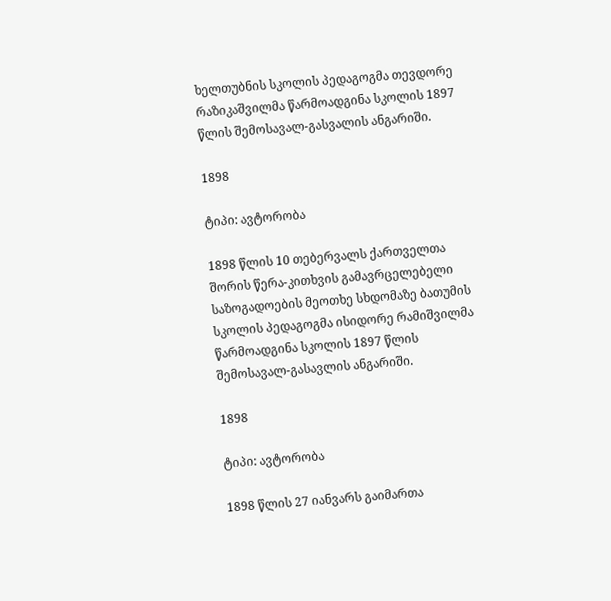ხელთუბნის სკოლის პედაგოგმა თევდორე რაზიკაშვილმა წარმოადგინა სკოლის 1897 წლის შემოსავალ-გასვალის ანგარიში.

1898

ტიპი: ავტორობა

1898 წლის 10 თებერვალს ქართველთა შორის წერა-კითხვის გამავრცელებელი საზოგადოების მეოთხე სხდომაზე ბათუმის სკოლის პედაგოგმა ისიდორე რამიშვილმა წარმოადგინა სკოლის 1897 წლის შემოსავალ-გასავლის ანგარიში.

1898

ტიპი: ავტორობა

1898 წლის 27 იანვარს გაიმართა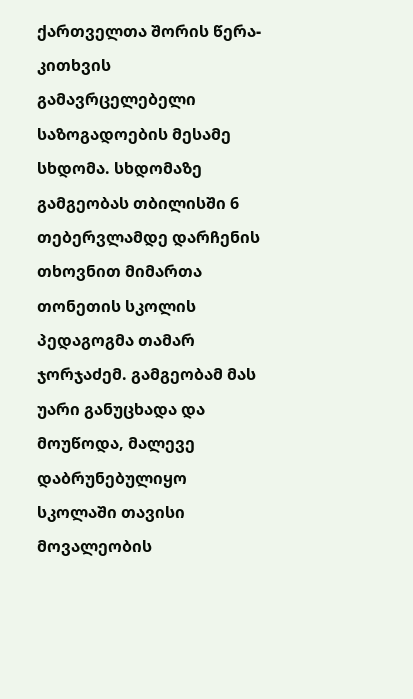ქართველთა შორის წერა-კითხვის გამავრცელებელი საზოგადოების მესამე სხდომა. სხდომაზე გამგეობას თბილისში 6 თებერვლამდე დარჩენის თხოვნით მიმართა თონეთის სკოლის პედაგოგმა თამარ ჯორჯაძემ. გამგეობამ მას უარი განუცხადა და მოუწოდა, მალევე დაბრუნებულიყო სკოლაში თავისი მოვალეობის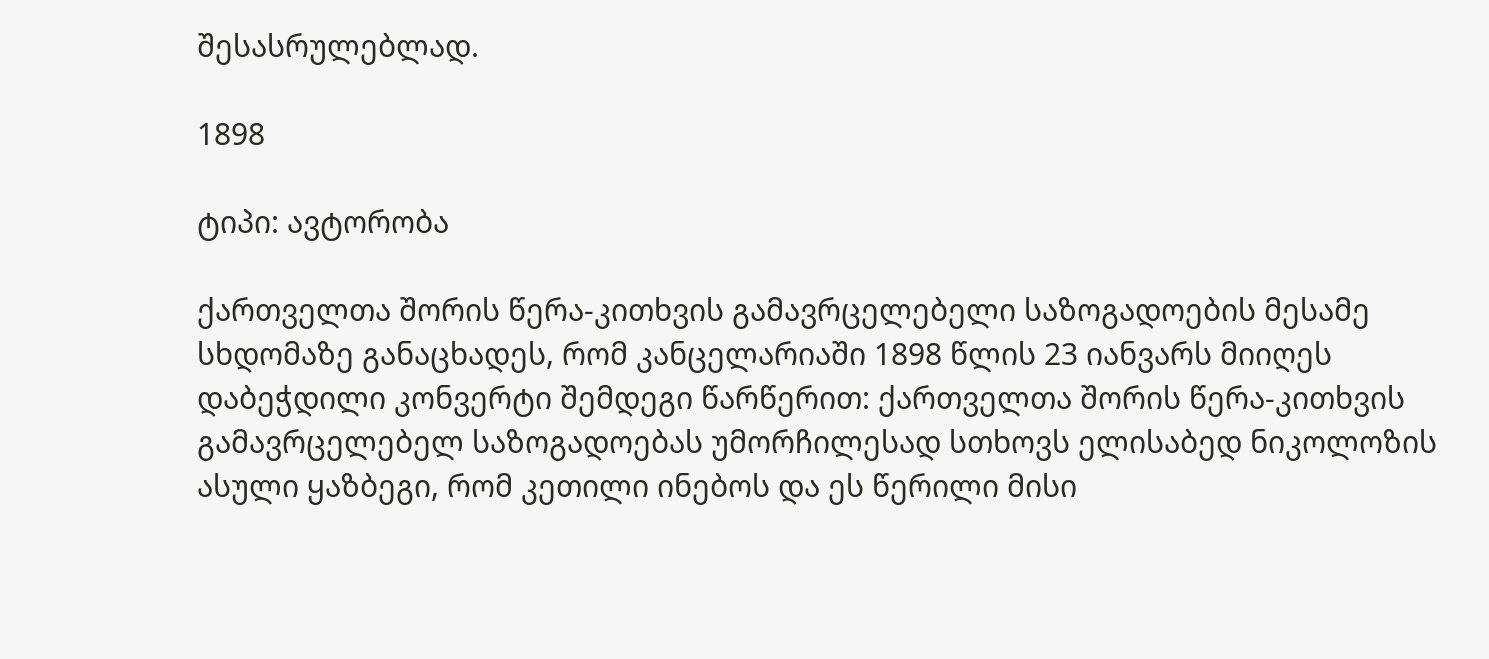შესასრულებლად.

1898

ტიპი: ავტორობა

ქართველთა შორის წერა-კითხვის გამავრცელებელი საზოგადოების მესამე სხდომაზე განაცხადეს, რომ კანცელარიაში 1898 წლის 23 იანვარს მიიღეს დაბეჭდილი კონვერტი შემდეგი წარწერით: ქართველთა შორის წერა-კითხვის გამავრცელებელ საზოგადოებას უმორჩილესად სთხოვს ელისაბედ ნიკოლოზის ასული ყაზბეგი, რომ კეთილი ინებოს და ეს წერილი მისი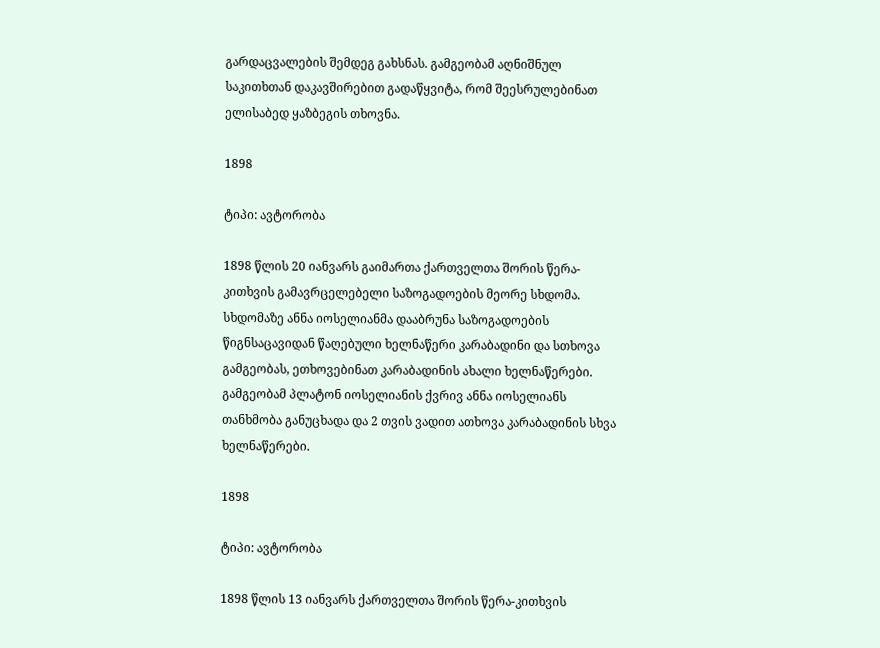გარდაცვალების შემდეგ გახსნას. გამგეობამ აღნიშნულ საკითხთან დაკავშირებით გადაწყვიტა, რომ შეესრულებინათ ელისაბედ ყაზბეგის თხოვნა.

1898

ტიპი: ავტორობა

1898 წლის 20 იანვარს გაიმართა ქართველთა შორის წერა-კითხვის გამავრცელებელი საზოგადოების მეორე სხდომა. სხდომაზე ანნა იოსელიანმა დააბრუნა საზოგადოების წიგნსაცავიდან წაღებული ხელნაწერი კარაბადინი და სთხოვა გამგეობას, ეთხოვებინათ კარაბადინის ახალი ხელნაწერები. გამგეობამ პლატონ იოსელიანის ქვრივ ანნა იოსელიანს თანხმობა განუცხადა და 2 თვის ვადით ათხოვა კარაბადინის სხვა ხელნაწერები.

1898

ტიპი: ავტორობა

1898 წლის 13 იანვარს ქართველთა შორის წერა-კითხვის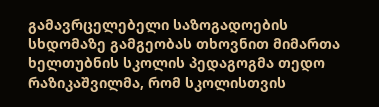გამავრცელებელი საზოგადოების სხდომაზე გამგეობას თხოვნით მიმართა ხელთუბნის სკოლის პედაგოგმა თედო რაზიკაშვილმა, რომ სკოლისთვის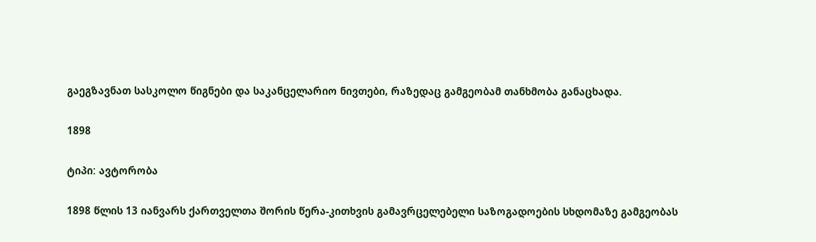გაეგზავნათ სასკოლო წიგნები და საკანცელარიო ნივთები, რაზედაც გამგეობამ თანხმობა განაცხადა.

1898

ტიპი: ავტორობა

1898 წლის 13 იანვარს ქართველთა შორის წერა-კითხვის გამავრცელებელი საზოგადოების სხდომაზე გამგეობას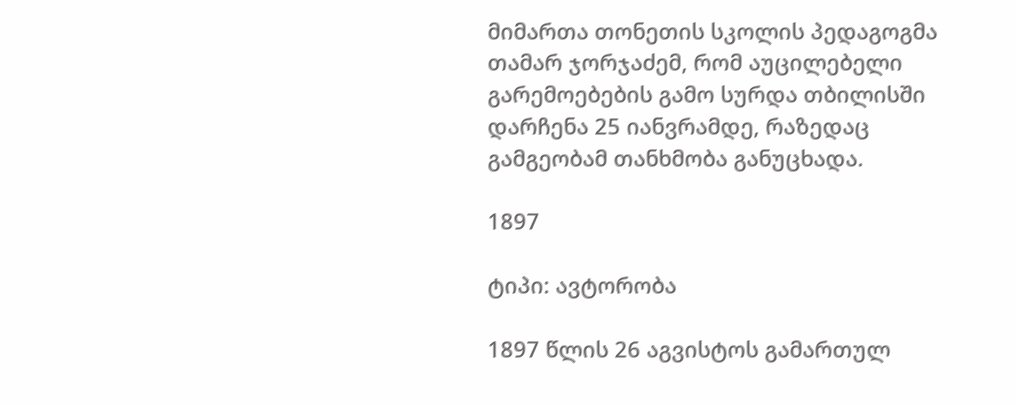მიმართა თონეთის სკოლის პედაგოგმა თამარ ჯორჯაძემ, რომ აუცილებელი გარემოებების გამო სურდა თბილისში დარჩენა 25 იანვრამდე, რაზედაც გამგეობამ თანხმობა განუცხადა.

1897

ტიპი: ავტორობა

1897 წლის 26 აგვისტოს გამართულ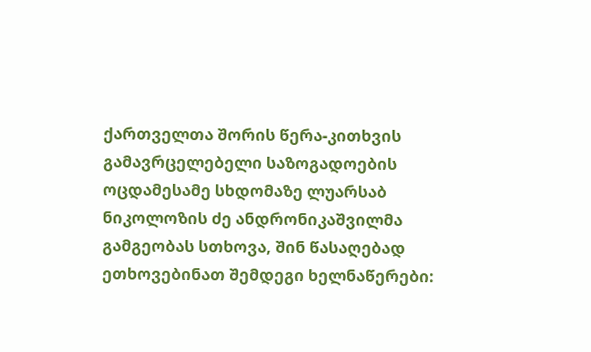ქართველთა შორის წერა-კითხვის გამავრცელებელი საზოგადოების ოცდამესამე სხდომაზე ლუარსაბ ნიკოლოზის ძე ანდრონიკაშვილმა გამგეობას სთხოვა, შინ წასაღებად ეთხოვებინათ შემდეგი ხელნაწერები: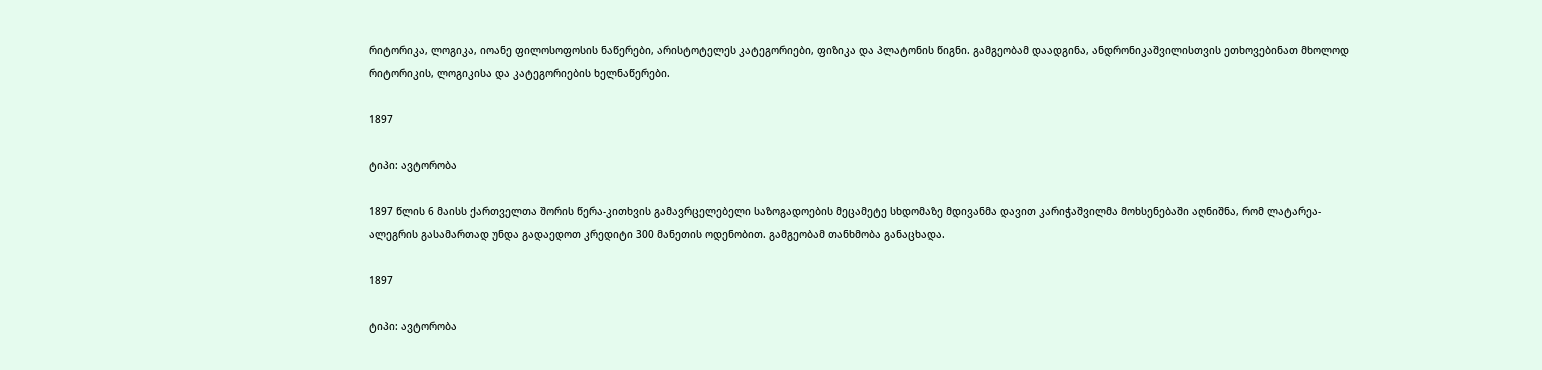რიტორიკა, ლოგიკა, იოანე ფილოსოფოსის ნაწერები, არისტოტელეს კატეგორიები, ფიზიკა და პლატონის წიგნი. გამგეობამ დაადგინა, ანდრონიკაშვილისთვის ეთხოვებინათ მხოლოდ რიტორიკის, ლოგიკისა და კატეგორიების ხელნაწერები.

1897

ტიპი: ავტორობა

1897 წლის 6 მაისს ქართველთა შორის წერა-კითხვის გამავრცელებელი საზოგადოების მეცამეტე სხდომაზე მდივანმა დავით კარიჭაშვილმა მოხსენებაში აღნიშნა, რომ ლატარეა-ალეგრის გასამართად უნდა გადაედოთ კრედიტი 300 მანეთის ოდენობით. გამგეობამ თანხმობა განაცხადა.

1897

ტიპი: ავტორობა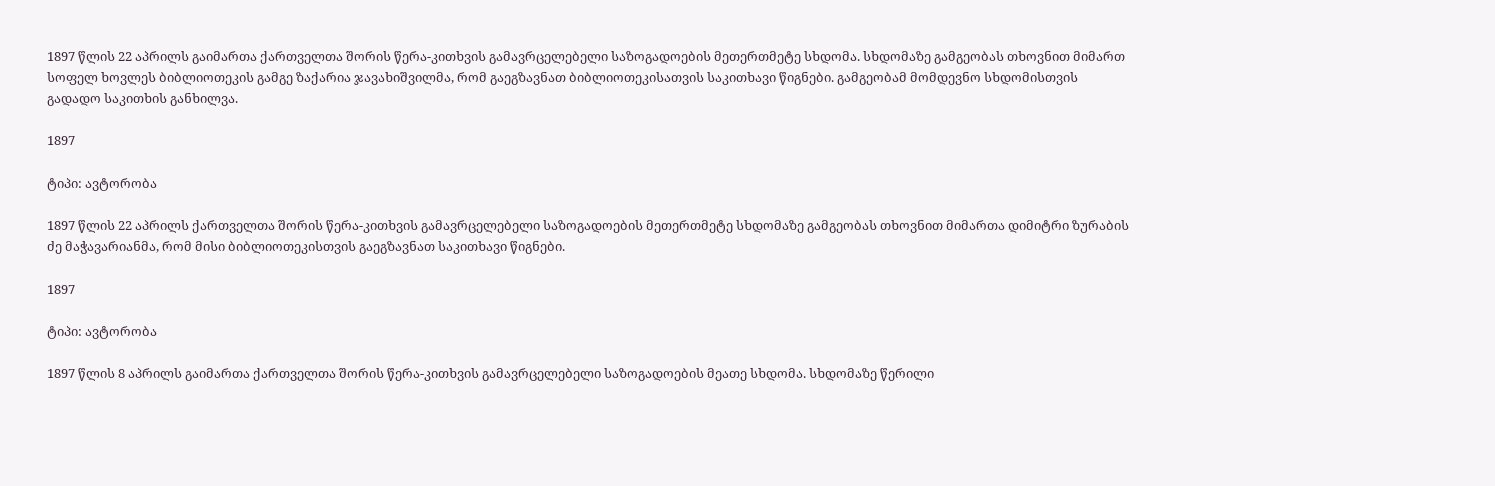1897 წლის 22 აპრილს გაიმართა ქართველთა შორის წერა-კითხვის გამავრცელებელი საზოგადოების მეთერთმეტე სხდომა. სხდომაზე გამგეობას თხოვნით მიმართ სოფელ ხოვლეს ბიბლიოთეკის გამგე ზაქარია ჯავახიშვილმა, რომ გაეგზავნათ ბიბლიოთეკისათვის საკითხავი წიგნები. გამგეობამ მომდევნო სხდომისთვის გადადო საკითხის განხილვა.

1897

ტიპი: ავტორობა

1897 წლის 22 აპრილს ქართველთა შორის წერა-კითხვის გამავრცელებელი საზოგადოების მეთერთმეტე სხდომაზე გამგეობას თხოვნით მიმართა დიმიტრი ზურაბის ძე მაჭავარიანმა, რომ მისი ბიბლიოთეკისთვის გაეგზავნათ საკითხავი წიგნები.

1897

ტიპი: ავტორობა

1897 წლის 8 აპრილს გაიმართა ქართველთა შორის წერა-კითხვის გამავრცელებელი საზოგადოების მეათე სხდომა. სხდომაზე წერილი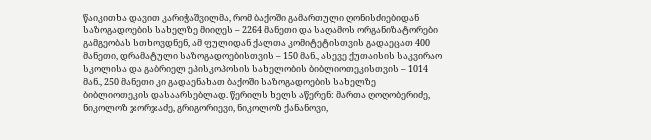წაიკითხა დავით კარიჭაშვილმა, რომ ბაქოში გამართული ღონისძიებიდან საზოგადოების სახელზე მიიღეს – 2264 მანეთი და საღამოს ორგანიზატორები გამგეობას სთხოვდნენ, ამ ფულიდან ქალთა კომიტეტისთვის გადაეცათ 400 მანეთი, დრამატული საზოგადოებისთვის – 150 მან., ასევე ქუთაისის საკვირაო სკოლისა და გაბრიელ ეპისკოპოსის სახელობის ბიბლიოთეკისთვის – 1014 მან., 250 მანეთი კი გადაენახათ ბაქოში საზოგადოების სახელზე ბიბლიოთეკის დასაარსებლად. წერილს ხელს აწერენ: მართა ღოღობერიძე, ნიკოლოზ ჯორჯაძე, გრიგორიევი, ნიკოლოზ ქანანოვი,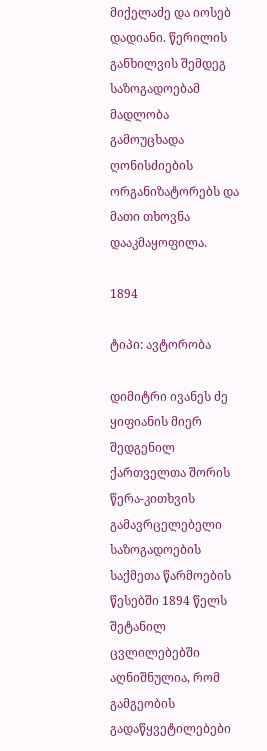მიქელაძე და იოსებ დადიანი. წერილის განხილვის შემდეგ საზოგადოებამ მადლობა გამოუცხადა ღონისძიების ორგანიზატორებს და მათი თხოვნა დააკმაყოფილა.

1894

ტიპი: ავტორობა

დიმიტრი ივანეს ძე ყიფიანის მიერ შედგენილ ქართველთა შორის წერა-კითხვის გამავრცელებელი საზოგადოების საქმეთა წარმოების წესებში 1894 წელს შეტანილ ცვლილებებში აღნიშნულია, რომ გამგეობის გადაწყვეტილებები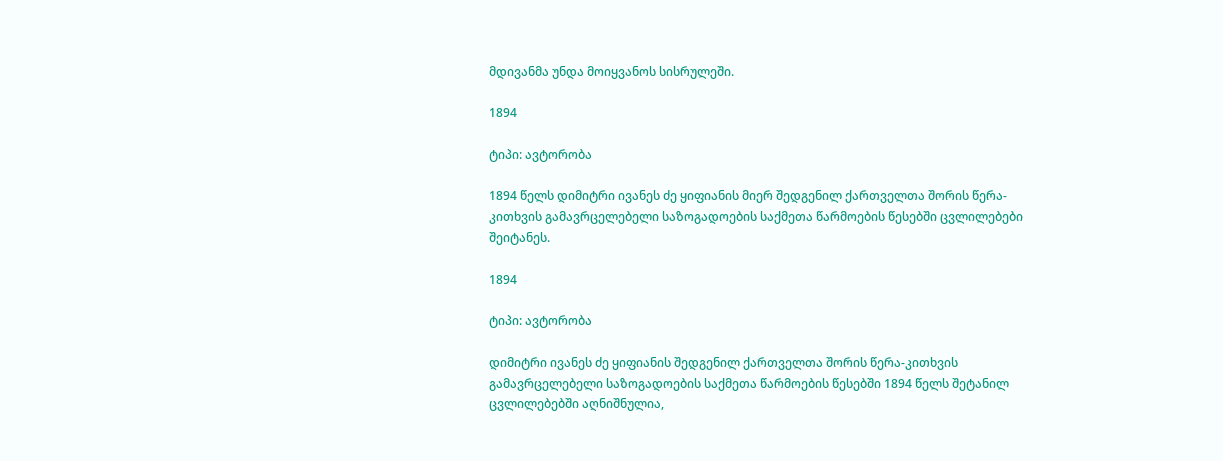მდივანმა უნდა მოიყვანოს სისრულეში.

1894

ტიპი: ავტორობა

1894 წელს დიმიტრი ივანეს ძე ყიფიანის მიერ შედგენილ ქართველთა შორის წერა-კითხვის გამავრცელებელი საზოგადოების საქმეთა წარმოების წესებში ცვლილებები შეიტანეს.

1894

ტიპი: ავტორობა

დიმიტრი ივანეს ძე ყიფიანის შედგენილ ქართველთა შორის წერა-კითხვის გამავრცელებელი საზოგადოების საქმეთა წარმოების წესებში 1894 წელს შეტანილ ცვლილებებში აღნიშნულია,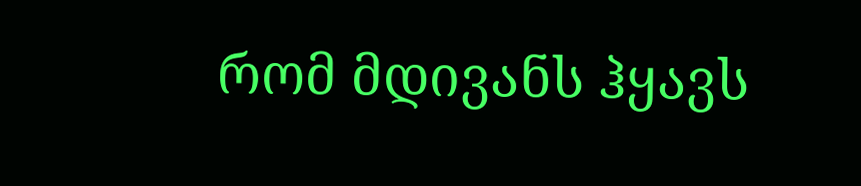რომ მდივანს ჰყავს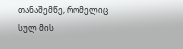თანაშემწე, რომელიც სულ მის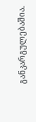განკარგულებაშია.